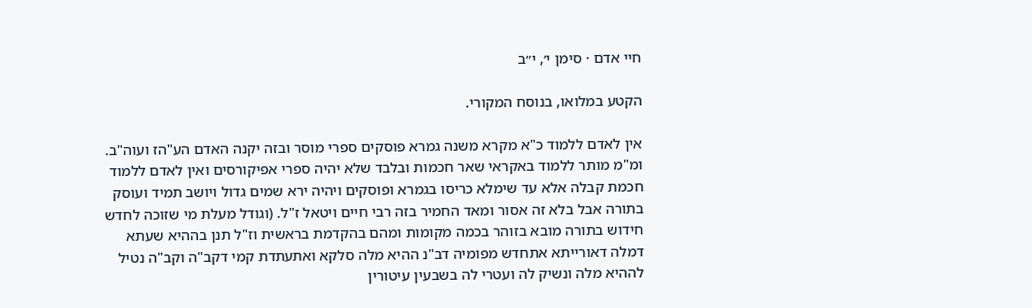חיי אדם · סימן י׳, י״ב

הקטע במלואו, בנוסח המקורי.

אין לאדם ללמוד כ"א מקרא משנה גמרא פוסקים ספרי מוסר ובזה יקנה האדם הע"הז ועוה"ב. ומ"מ מותר ללמוד באקראי שאר חכמות ובלבד שלא יהיה ספרי אפיקורסים ואין לאדם ללמוד חכמת קבלה אלא עד שימלא כריסו בגמרא ופוסקים ויהיה ירא שמים גדול ויושב תמיד ועוסק בתורה אבל בלא זה אסור ומאד החמיר בזה רבי חיים ויטאל ז"ל. (וגודל מעלת מי שזוכה לחדש חידוש בתורה מובא בזוהר בכמה מקומות ומהם בהקדמת בראשית וז"ל תנן בההיא שעתא דמלה דאורייתא אתחדש מפומיה דב"נ ההיא מלה סלקא ואתעתדת קמי דקב"ה וקב"ה נטיל לההיא מלה ונשיק לה ועטרי לה בשבעין עיטורין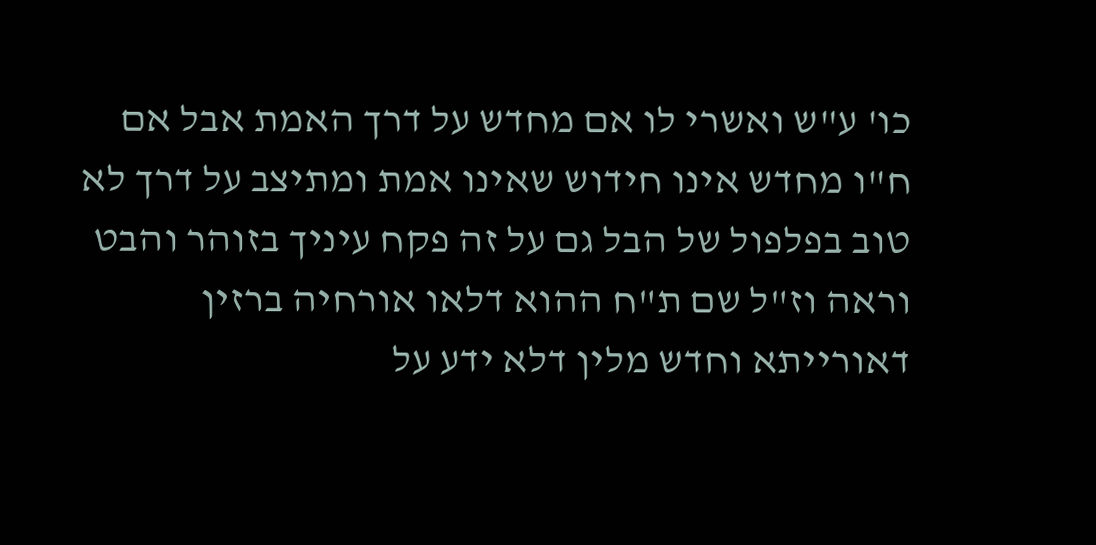כו' ע"ש ואשרי לו אם מחדש על דרך האמת אבל אם ח"ו מחדש אינו חידוש שאינו אמת ומתיצב על דרך לא טוב בפלפול של הבל גם על זה פקח עיניך בזוהר והבט וראה וז"ל שם ת"ח ההוא דלאו אורחיה ברזין דאורייתא וחדש מלין דלא ידע על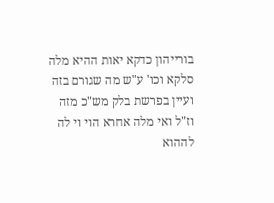בורייהון כדקא יאות ההיא מלה סלקא וכו' ע"ש מה שגורם בזה ועיין בפרשת בלק מש"כ מזה וז"ל ואי מלה אחרא הוי וי לה לההוא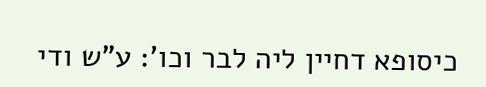כיסופא דחיין ליה לבר וכו': ע"ש ודי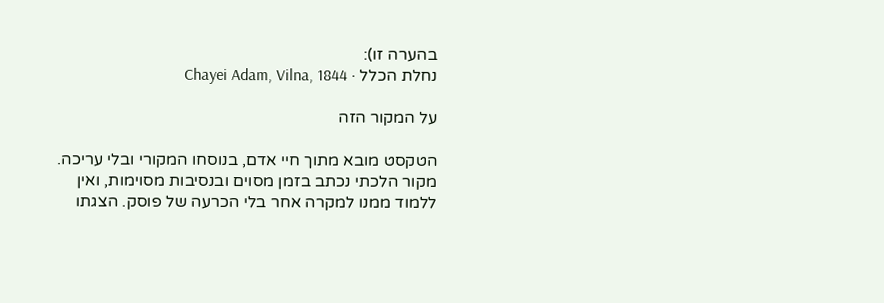בהערה זו):
נחלת הכלל · Chayei Adam, Vilna, 1844

על המקור הזה

הטקסט מובא מתוך חיי אדם, בנוסחו המקורי ובלי עריכה. מקור הלכתי נכתב בזמן מסוים ובנסיבות מסוימות, ואין ללמוד ממנו למקרה אחר בלי הכרעה של פוסק. הצגתו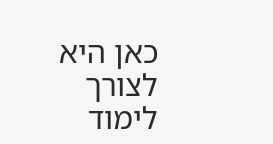כאן היא לצורך לימוד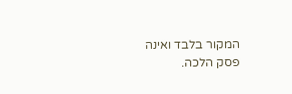המקור בלבד ואינה פסק הלכה.